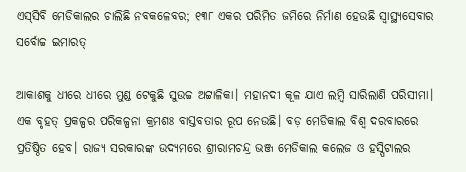ଏସ୍‌‌ସିବି ମେଡିକାଲର ଚାଲିଛି ନବକଳେବର; ୧୩୮ ଏକର ପରିମିତ ଜମିରେ ନିର୍ମାଣ ହେଉଛି ସ୍ୱାସ୍ଥ୍ୟସେବାର ସର୍ବୋଚ୍ଚ ଇମାରତ୍‌‌

ଆକାଶକୁ ଧୀରେ ଧୀରେ ମୁଣ୍ଡ ଟେକୁଛି ସୁଉଚ୍ଚ ଅଟ୍ଟାଳିକା। ମହାନଦୀ କୂଳ ଯାଏ ଲମ୍ବି ସାରିଲାଣି ପରିସୀମା। ଏକ ବୃହତ୍‌‌ ପ୍ରକଳ୍ପର ପରିକଳ୍ପନା କ୍ରମଶଃ ବାସ୍ତବତାର ରୂପ ନେଉଛି। ବଡ଼ ମେଡିକାଲ ବିଶ୍ୱ ଦରବାରରେ ପ୍ରତିଷ୍ଠିତ ହେବ। ରାଜ୍ୟ ସରକାରଙ୍କ ଉଦ୍ୟମରେ ଶ୍ରୀରାମଚନ୍ଦ୍ର ଭଞ୍ଜ ମେଡିକାଲ କଲେଜ ଓ ହସ୍ପିଟାଲର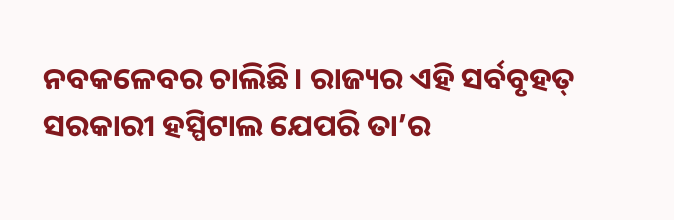ନବକଳେବର ଚାଲିଛି। ରାଜ୍ୟର ଏହି ସର୍ବବୃହତ୍‌‌ ସରକାରୀ ହସ୍ପିଟାଲ ଯେପରି ତା’ର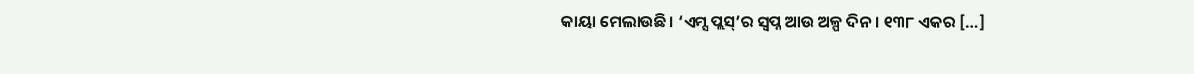କାୟା ମେଲାଉଛି। ‘ଏମ୍ସ ପ୍ଲସ୍‌‌’ର ସ୍ୱପ୍ନ ଆଉ ଅଳ୍ପ ଦିନ। ୧୩୮ ଏକର […]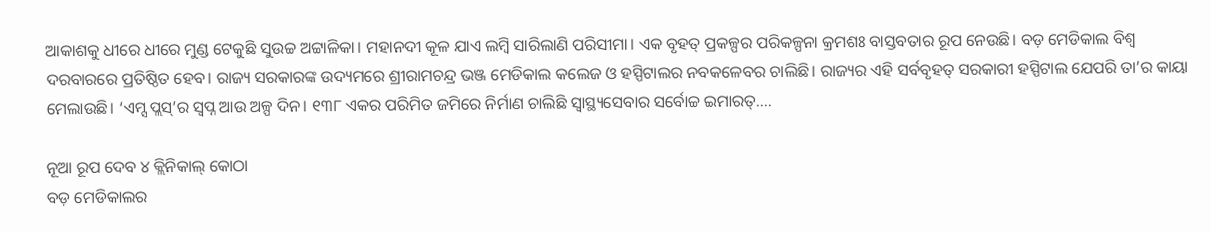ଆକାଶକୁ ଧୀରେ ଧୀରେ ମୁଣ୍ଡ ଟେକୁଛି ସୁଉଚ୍ଚ ଅଟ୍ଟାଳିକା। ମହାନଦୀ କୂଳ ଯାଏ ଲମ୍ବି ସାରିଲାଣି ପରିସୀମା। ଏକ ବୃହତ୍‌‌ ପ୍ରକଳ୍ପର ପରିକଳ୍ପନା କ୍ରମଶଃ ବାସ୍ତବତାର ରୂପ ନେଉଛି। ବଡ଼ ମେଡିକାଲ ବିଶ୍ୱ ଦରବାରରେ ପ୍ରତିଷ୍ଠିତ ହେବ। ରାଜ୍ୟ ସରକାରଙ୍କ ଉଦ୍ୟମରେ ଶ୍ରୀରାମଚନ୍ଦ୍ର ଭଞ୍ଜ ମେଡିକାଲ କଲେଜ ଓ ହସ୍ପିଟାଲର ନବକଳେବର ଚାଲିଛି। ରାଜ୍ୟର ଏହି ସର୍ବବୃହତ୍‌‌ ସରକାରୀ ହସ୍ପିଟାଲ ଯେପରି ତା’ର କାୟା ମେଲାଉଛି। ‘ଏମ୍ସ ପ୍ଲସ୍‌‌’ର ସ୍ୱପ୍ନ ଆଉ ଅଳ୍ପ ଦିନ। ୧୩୮ ଏକର ପରିମିତ ଜମିରେ ନିର୍ମାଣ ଚାଲିଛି ସ୍ୱାସ୍ଥ୍ୟସେବାର ସର୍ବୋଚ୍ଚ ଇମାରତ୍‌‌….

ନୂଆ ରୂପ ଦେବ ୪ କ୍ଲିନିକାଲ୍‌‌ କୋଠା
ବଡ଼ ମେଡିକାଲର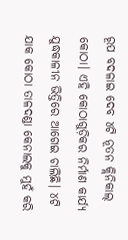ରୂପ ବଦଳାଇ ଦେବ ୪ଟି ନୂତନ କ୍ଲିନିକାଲ୍‌‌ କୋଠା। ଏହି କୋଠାଗୁଡ଼ିକର ନିର୍ମାଣ କାର୍ଯ୍ୟ ଯୁଦ୍ଧକାଳୀନ ଭିତ୍ତିରେ ଆଗେଇ ଚାଲିଛି। ୪ଟି ଯାକ କୋଠା ତାଳଦଣ୍ଡା କେନାଲକୁ ମୁହଁ କରି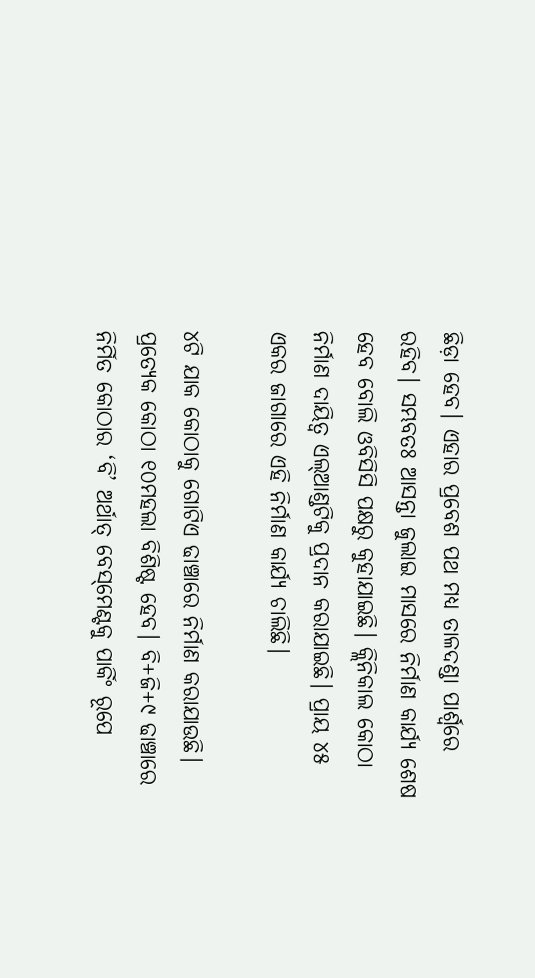ଛିଡ଼ା ହେବ। ଏହାର ପ୍ରବେଶ ପଥ ମଧ୍ୟ ତାଳଦଣ୍ଡା ପାର୍ଶ୍ବରେ ରହିବ। ସମ୍ଭବତଃ ଆସନ୍ତା ଜୁଲାଇ ମାସରେ ନିର୍ମାଣ କାର୍ଯ୍ୟ ଶେଷ ହେବ ବୋଲି ଓବିସିସି ପକ୍ଷରୁ କୁହାଯାଇଛି। କ୍ଲିନିକାଲ କୋଠା ନିର୍ମାଣ ଦାୟିତ୍ୱ ଏଲ୍‌‌ଆଣ୍ଡଟିକୁ ପ୍ରଦାନ କରାଯାଇଛି। ପ୍ରାୟ ୪୫ ଏକର ଜାଗାରେ ଏହି ନିର୍ମାଣ କାର୍ଯ୍ୟ ଚାଲିଛି।

୪ଟି ଯାକ କୋଠାକୁ ଗୋଟିଏ ଢାଞ୍ଚାରେ ନିର୍ମାଣ କରାଯାଉଛି। ପ୍ରତ୍ୟେକ କୋଠା ୧୦ମହଲା ବିଶିଷ୍ଟ ହେବ। ବି+ଜି+୯ ଢାଞ୍ଚାରେ ନିର୍ମିତ କୋଠାର ‘ବି’ ଅର୍ଥାତ୍‌‌ ବେସ୍‌‌ମେଣ୍ଟକୁ ପାର୍କିଂ ରୂପେ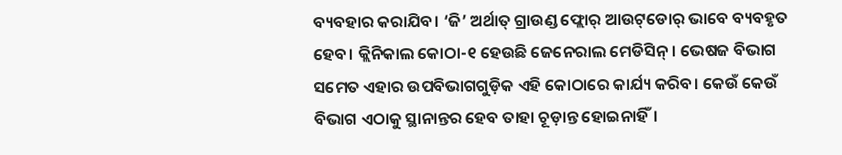ବ୍ୟବହାର କରାଯିବ। ‘ଜି’ ଅର୍ଥାତ୍‌‌ ଗ୍ରାଉଣ୍ଡ ଫ୍ଲୋର୍‌‌ ଆଉଟ୍‌‌ଡୋର୍‌‌ ଭାବେ ବ୍ୟବହୃତ ହେବ। କ୍ଲିନିକାଲ କୋଠା-୧ ହେଉଛି ଜେନେରାଲ ମେଡିସିନ୍‌‌। ଭେଷଜ ବିଭାଗ ସମେତ ଏହାର ଉପବିଭାଗଗୁଡ଼ିକ ଏହି କୋଠାରେ କାର୍ଯ୍ୟ କରିବ। କେଉଁ କେଉଁ ବିଭାଗ ଏଠାକୁ ସ୍ଥାନାନ୍ତର ହେବ ତାହା ଚୂଡ଼ାନ୍ତ ହୋଇନାହିଁ।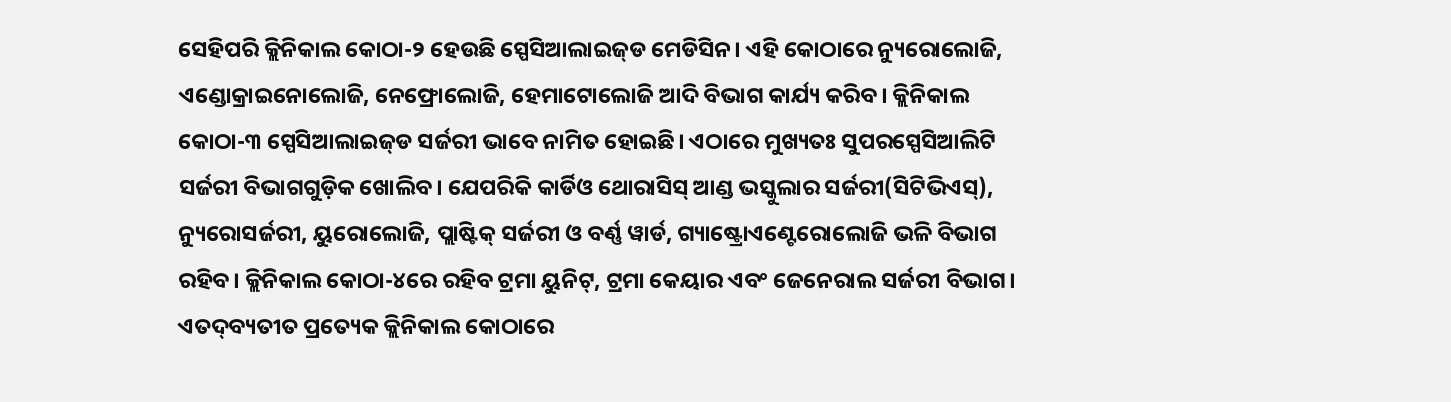ସେହିପରି କ୍ଲିନିକାଲ କୋଠା-୨ ହେଉଛି ସ୍ପେସିଆଲାଇଜ୍‌‌ଡ ମେଡିସିନ। ଏହି କୋଠାରେ ନ୍ୟୁରୋଲୋଜି, ଏଣ୍ଡୋକ୍ରାଇନୋଲୋଜି, ନେଫ୍ରୋଲୋଜି, ହେମାଟୋଲୋଜି ଆଦି ବିଭାଗ କାର୍ଯ୍ୟ କରିବ। କ୍ଲିନିକାଲ କୋଠା-୩ ସ୍ପେସିଆଲାଇଜ୍‌‌ଡ ସର୍ଜରୀ ଭାବେ ନାମିତ ହୋଇଛି। ଏଠାରେ ମୁଖ୍ୟତଃ ସୁପରସ୍ପେସିଆଲିଟି ସର୍ଜରୀ ବିଭାଗଗୁଡ଼ିକ ଖୋଲିବ। ଯେପରିକି କାର୍ଡିଓ ଥୋରାସିସ୍‌‌ ଆଣ୍ଡ ଭସ୍କୁଲାର ସର୍ଜରୀ(ସିଟିଭିଏସ୍‌‌), ନ୍ୟୁରୋସର୍ଜରୀ, ୟୁରୋଲୋଜି, ପ୍ଲାଷ୍ଟିକ୍‌‌ ସର୍ଜରୀ ଓ ବର୍ଣ୍ଣ ୱାର୍ଡ, ଗ୍ୟାଷ୍ଟ୍ରୋଏଣ୍ଟେରୋଲୋଜି ଭଳି ବିଭାଗ ରହିବ। କ୍ଲିନିକାଲ କୋଠା-୪ରେ ରହିବ ଟ୍ରମା ୟୁନିଟ୍‌‌, ଟ୍ରମା କେୟାର ଏବଂ ଜେନେରାଲ ସର୍ଜରୀ ବିଭାଗ। ଏତଦ୍‌‌ବ୍ୟତୀତ ପ୍ରତ୍ୟେକ କ୍ଲିନିକାଲ କୋଠାରେ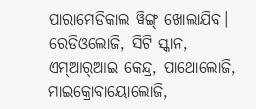ପାରାମେଡିକାଲ ୱିଙ୍ଗ୍‌‌ ଖୋଲାଯିବ। ରେଡିଓଲୋଜି, ସିଟି ସ୍କାନ, ଏମ୍‌‌ଆର୍‌‌ଆଇ କେନ୍ଦ୍ର, ପାଥୋଲୋଜି, ମାଇକ୍ରୋବାୟୋଲୋଜି,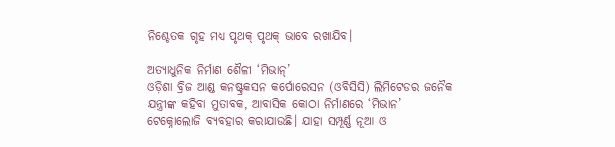ନିଶ୍ଚେତକ ଗୃହ ମଧ୍ୟ ପୃଥକ୍‌‌ ପୃଥକ୍‌‌ ଭାବେ ରଖାଯିବ।

ଅତ୍ୟାଧୁନିକ ନିର୍ମାଣ ଶୈଳୀ ‘ମିଭାନ୍‌‌’
ଓଡ଼ିଶା ବ୍ରିଜ ଆଣ୍ଡ କନଷ୍ଟ୍ରକସନ କର୍ପୋରେସନ (ଓବିସିସି) ଲିମିଟେଡର ଜନୈକ ଯନ୍ତ୍ରୀଙ୍କ କହିବା ମୁତାବକ, ଆବାସିକ କୋଠା ନିର୍ମାଣରେ ‘ମିଭାନ’ ଟେକ୍ନୋଲୋଜି ବ୍ୟବହାର କରାଯାଉଛି। ଯାହା ସମ୍ପୂର୍ଣ୍ଣ ନୂଆ ଓ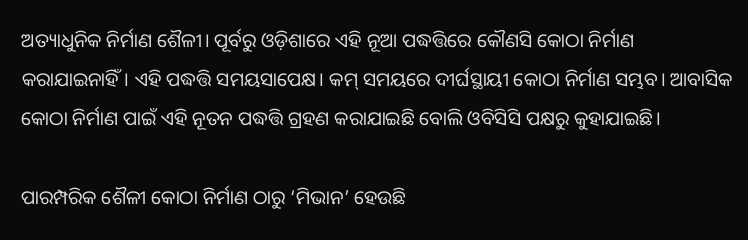ଅତ୍ୟାଧୁନିକ ନିର୍ମାଣ ଶୈଳୀ। ପୂର୍ବରୁ ଓଡ଼ିଶାରେ ଏହି ନୂଆ ପଦ୍ଧତ୍ତିରେ କୌଣସି କୋଠା ନିର୍ମାଣ କରାଯାଇନାହିଁ। ଏହି ପଦ୍ଧତ୍ତି ସମୟସାପେକ୍ଷ। କମ୍‌‌ ସମୟରେ ଦୀର୍ଘସ୍ଥାୟୀ କୋଠା ନିର୍ମାଣ ସମ୍ଭବ। ଆବାସିକ କୋଠା ନିର୍ମାଣ ପାଇଁ ଏହି ନୂତନ ପଦ୍ଧତ୍ତି ଗ୍ରହଣ କରାଯାଇଛି ବୋଲି ଓବିସିସି ପକ୍ଷରୁ କୁହାଯାଇଛି।

ପାରମ୍ପରିକ ଶୈଳୀ କୋଠା ନିର୍ମାଣ ଠାରୁ ‘ମିଭାନ’ ହେଉଛି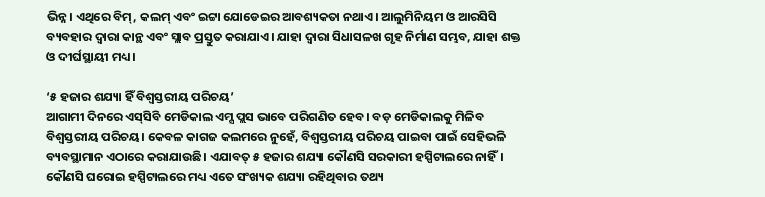ଭିନ୍ନ। ଏଥିରେ ବିମ୍‌‌, କଲମ୍‌‌ ଏବଂ ଇଟ୍ଟା ଯୋଡେଇର ଆବଶ୍ୟକତା ନଥାଏ। ଆଲୁମିନିୟମ ଓ ଆରସିସି ବ୍ୟବହାର ଦ୍ୱାରା କାନ୍ଥ ଏବଂ ସ୍ଲାବ ପ୍ରସ୍ତୁତ କରାଯାଏ। ଯାହା ଦ୍ୱାରା ସିଧାସଳଖ ଗୃହ ନିର୍ମାଣ ସମ୍ଭବ, ଯାହା ଶକ୍ତ ଓ ଦୀର୍ଘସ୍ଥାୟୀ ମଧ୍ୟ।

‘୫ ହଜାର ଶଯ୍ୟା ହିଁ ବିଶ୍ୱସ୍ତରୀୟ ପରିଚୟ’
ଆଗାମୀ ଦିନରେ ଏସ୍‌‌ସିବି ମେଡିକାଲ ଏମ୍ସ ପ୍ଲସ ଭାବେ ପରିଗଣିତ ହେବ। ବଡ଼ ମେଡିକାଲକୁ ମିଳିବ ବିଶ୍ୱସ୍ତରୀୟ ପରିଚୟ। କେବଳ କାଗଜ କଲମରେ ନୁହେଁ, ବିଶ୍ୱସ୍ତରୀୟ ପରିଚୟ ପାଇବା ପାଇଁ ସେହିଭଳି ବ୍ୟବସ୍ଥାମାନ ଏଠାରେ କରାଯାଉଛି। ଏଯାବତ୍‌‌ ୫ ହଜାର ଶଯ୍ୟା କୌଣସି ସରକାରୀ ହସ୍ପିଟାଲରେ ନାହିଁ। କୌଣସି ଘରୋଇ ହସ୍ପିଟାଲରେ ମଧ୍ୟ ଏତେ ସଂଖ୍ୟକ ଶଯ୍ୟା ରହିଥିବାର ତଥ୍ୟ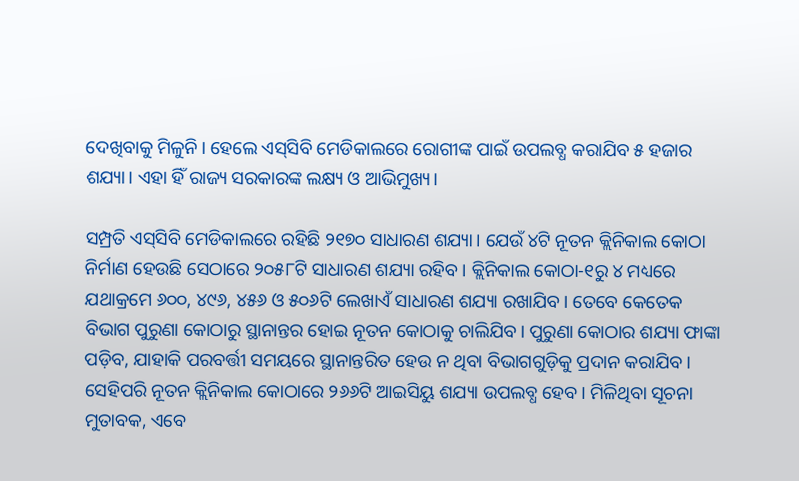ଦେଖିବାକୁ ମିଳୁନି। ହେଲେ ଏସ୍‌‌ସିବି ମେଡିକାଲରେ ରୋଗୀଙ୍କ ପାଇଁ ଉପଲବ୍ଧ କରାଯିବ ୫ ହଜାର ଶଯ୍ୟା। ଏହା ହିଁ ରାଜ୍ୟ ସରକାରଙ୍କ ଲକ୍ଷ୍ୟ ଓ ଆଭିମୁଖ୍ୟ।

ସମ୍ପ୍ରତି ଏସ୍‌‌ସିବି ମେଡିକାଲରେ ରହିଛି ୨୧୭୦ ସାଧାରଣ ଶଯ୍ୟା। ଯେଉଁ ୪ଟି ନୂତନ କ୍ଲିନିକାଲ କୋଠା ନିର୍ମାଣ ହେଉଛି ସେଠାରେ ୨୦୫୮ଟି ସାଧାରଣ ଶଯ୍ୟା ରହିବ। କ୍ଲିନିକାଲ କୋଠା-୧ରୁ ୪ ମଧ୍ୟରେ ଯଥାକ୍ରମେ ୬୦୦, ୪୯୬, ୪୫୬ ଓ ୫୦୬ଟି ଲେଖାଏଁ ସାଧାରଣ ଶଯ୍ୟା ରଖାଯିବ। ତେବେ କେତେକ ବିଭାଗ ପୁରୁଣା କୋଠାରୁ ସ୍ଥାନାନ୍ତର ହୋଇ ନୂତନ କୋଠାକୁ ଚାଲିଯିବ। ପୁରୁଣା କୋଠାର ଶଯ୍ୟା ଫାଙ୍କା ପଡ଼ିବ, ଯାହାକି ପରବର୍ତ୍ତୀ ସମୟରେ ସ୍ଥାନାନ୍ତରିତ ହେଉ ନ ଥିବା ବିଭାଗଗୁଡ଼ିକୁ ପ୍ରଦାନ କରାଯିବ। ସେହିପରି ନୂତନ କ୍ଲିନିକାଲ କୋଠାରେ ୨୬୬ଟି ଆଇସିୟୁ ଶଯ୍ୟା ଉପଲବ୍ଧ ହେବ। ମିଳିଥିବା ସୂଚନା ମୁତାବକ, ଏବେ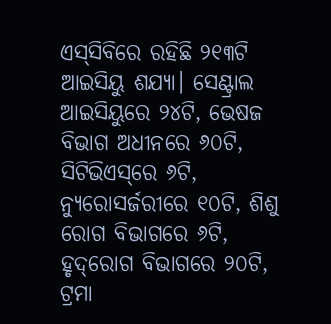ଏସ୍‌‌ସିବିରେ ରହିଛି ୨୧୩ଟି ଆଇସିୟୁ ଶଯ୍ୟା। ସେଣ୍ଟ୍ରାଲ ଆଇସିୟୁରେ ୨୪ଟି, ଭେଷଜ ବିଭାଗ ଅଧୀନରେ ୬୦ଟି, ସିଟିଭିଏସ୍‌‌ରେ ୬ଟି, ନ୍ୟୁରୋସର୍ଜରୀରେ ୧୦ଟି, ଶିଶୁ ରୋଗ ବିଭାଗରେ ୬ଟି, ହୃଦ୍‌‌ରୋଗ ବିଭାଗରେ ୨୦ଟି, ଟ୍ରମା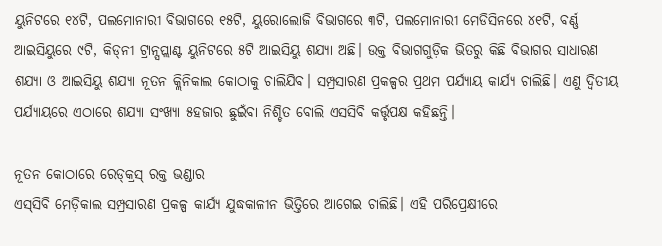ୟୁନିଟରେ ୧୪ଟି, ପଲମୋନାରୀ ବିଭାଗରେ ୧୫ଟି, ୟୁରୋଲୋଜି ବିଭାଗରେ ୩ଟି, ପଲମୋନାରୀ ମେଡିସିନରେ ୪୧ଟି, ବର୍ଣ୍ଣ ଆଇସିୟୁରେ ୯ଟି, କିଡ୍‌‌ନୀ ଟ୍ରାନ୍ସପ୍ଲାଣ୍ଟ ୟୁନିଟରେ ୫ଟି ଆଇସିୟୁ ଶଯ୍ୟା ଅଛି। ଉକ୍ତ ବିଭାଗଗୁଡ଼ିକ ଭିତରୁ କିଛି ବିଭାଗର ସାଧାରଣ ଶଯ୍ୟା ଓ ଆଇସିୟୁ ଶଯ୍ୟା ନୂତନ କ୍ଲିନିକାଲ କୋଠାକୁ ଚାଲିଯିବ। ସମ୍ପ୍ରସାରଣ ପ୍ରକଳ୍ପର ପ୍ରଥମ ପର୍ଯ୍ୟାୟ କାର୍ଯ୍ୟ ଚାଲିଛି। ଏଣୁ ଦ୍ୱିତୀୟ ପର୍ଯ୍ୟାୟରେ ଏଠାରେ ଶଯ୍ୟା ସଂଖ୍ୟା ୫ହଜାର ଛୁଇଁବା ନିଶ୍ଚିତ ବୋଲି ଏସସିବି କର୍ତ୍ତୃପକ୍ଷ କହିଛନ୍ତି।

ନୂତନ କୋଠାରେ ରେଡ୍‌କ୍ରସ୍‌ ରକ୍ତ ଭଣ୍ଡାର
ଏସ୍‌‌ସିବି ମେଡ଼ିକାଲ ସମ୍ପ୍ରସାରଣ ପ୍ରକଳ୍ପ କାର୍ଯ୍ୟ ଯୁଦ୍ଧକାଳୀନ ଭିତ୍ତିରେ ଆଗେଇ ଚାଲିଛି। ଏହି ପରିପ୍ରେକ୍ଷୀରେ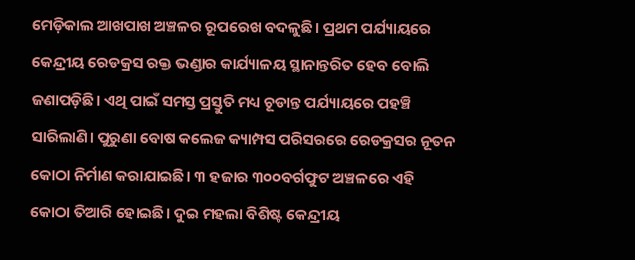ମେଡ଼ିକାଲ ଆଖପାଖ ଅଞ୍ଚଳର ରୂପରେଖ ବଦଳୁଛି। ପ୍ରଥମ ପର୍ଯ୍ୟାୟରେ କେନ୍ଦ୍ରୀୟ ରେଡକ୍ରସ ରକ୍ତ ଭଣ୍ଡାର କାର୍ଯ୍ୟାଳୟ ସ୍ଥାନାନ୍ତରିତ ହେବ ବୋଲି ଜଣାପଡ଼ିଛି। ଏଥି ପାଇଁ ସମସ୍ତ ପ୍ରସ୍ତୁତି ମଧ୍ୟ ଚୂଡାନ୍ତ ପର୍ଯ୍ୟାୟରେ ପହଞ୍ଚି ସାରିଲାଣି। ପୁରୁଣା ବୋଷ କଲେଜ କ୍ୟାମ୍ପସ ପରିସରରେ ରେଡକ୍ରସର ନୂତନ କୋଠା ନିର୍ମାଣ କରାଯାଇଛି। ୩ ହଜାର ୩୦୦ବର୍ଗଫୁଟ ଅଞ୍ଚଳରେ ଏହି କୋଠା ତିଆରି ହୋଇଛି। ଦୁଇ ମହଲା ବିଶିଷ୍ଟ କେନ୍ଦ୍ରୀୟ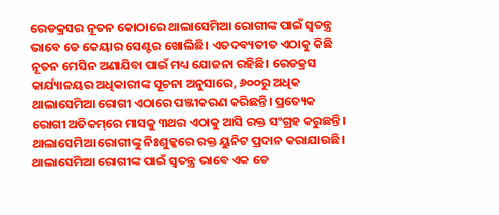ରେଡକ୍ରସର ନୂତନ କୋଠାରେ ଥାଲାସେମିଆ ରୋଗୀଙ୍କ ପାଇଁ ସ୍ୱତନ୍ତ୍ର ଭାବେ ଡେ କେୟାର ସେଣ୍ଟର ଖୋଲିଛି। ଏତଦବ୍ୟତୀତ ଏଠାକୁ କିଛି ନୂତନ ମେସିନ ଅଣାଯିବା ପାଇଁ ମଧ୍ୟ ଯୋଜନା ରହିଛି। ରେଡକ୍ରସ କାର୍ଯ୍ୟାଳୟର ଅଧିକାରୀଙ୍କ ସୂଚନା ଅନୁସାରେ, ୬୦୦ରୁ ଅଧିକ ଥାଲାସେମିଆ ରୋଗୀ ଏଠାରେ ପଞ୍ଜୀକରଣ କରିଛନ୍ତି। ପ୍ରତ୍ୟେକ ରୋଗୀ ଅତିକମ୍‌‌ରେ ମାସକୁ ୩ଥର ଏଠାକୁ ଆସି ରକ୍ତ ସଂଗ୍ରହ କରୁଛନ୍ତି। ଥାଲାସେମିଆ ରୋଗୀଙ୍କୁ ନିଃଶୁଳ୍କରେ ରକ୍ତ ୟୁନିଟ ପ୍ରଦାନ କରାଯାଉଛି। ଥାଲାସେମିଆ ରୋଗୀଙ୍କ ପାଇଁ ସ୍ୱତନ୍ତ୍ର ଭାବେ ଏକ ଡେ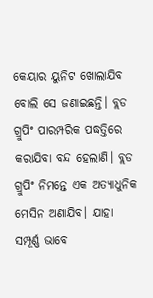କେୟାର ୟୁନିଟ ଖୋଲାଯିବ ବୋଲି ସେ ଜଣାଇଛନ୍ତି। ବ୍ଲଡ ଗ୍ରୁପିଂ ପାରମ୍ପରିକ ପଦ୍ଧତ୍ତିରେ କରାଯିବା ବନ୍ଦ ହେଲାଣି। ବ୍ଲଡ ଗ୍ରୁପିଂ ନିମନ୍ତେ ଏକ ଅତ୍ୟାଧୁନିକ ମେସିନ ଅଣାଯିବ। ଯାହା ସମ୍ପୂର୍ଣ୍ଣ ଭାବେ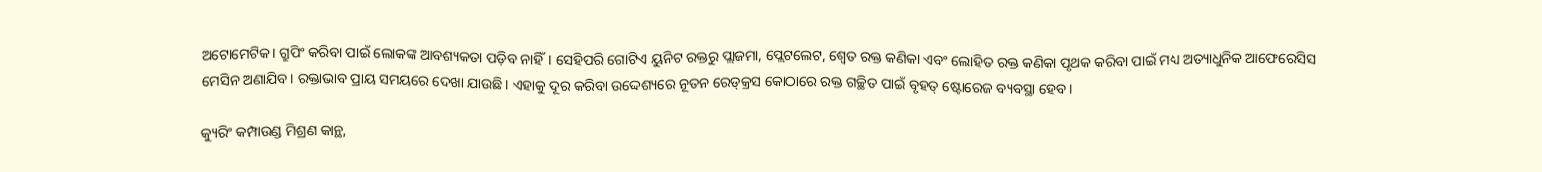ଅଟୋମେଟିକ। ଗ୍ରୁପିଂ କରିବା ପାଇଁ ଲୋକଙ୍କ ଆବଶ୍ୟକତା ପଡ଼ିବ ନାହିଁ। ସେହିପରି ଗୋଟିଏ ୟୁନିଟ ରକ୍ତରୁ ପ୍ଲାଜମା, ପ୍ଲେଟଲେଟ, ଶ୍ୱେତ ରକ୍ତ କଣିକା ଏବଂ ଲୋହିତ ରକ୍ତ କଣିକା ପୃଥକ କରିବା ପାଇଁ ମଧ୍ୟ ଅତ୍ୟାଧୁନିକ ଆଫେରେସିସ ମେସିନ ଅଣାଯିବ। ରକ୍ତାଭାବ ପ୍ରାୟ ସମୟରେ ଦେଖା ଯାଉଛି। ଏହାକୁ ଦୂର କରିବା ଉଦ୍ଦେଶ୍ୟରେ ନୂତନ ରେଡ୍‌‌କ୍ରସ କୋଠାରେ ରକ୍ତ ଗଚ୍ଛିତ ପାଇଁ ବୃହତ୍‌‌ ଷ୍ଟୋରେଜ ବ୍ୟବସ୍ଥା ହେବ।

କ୍ୟୁରିଂ କମ୍ପାଉଣ୍ଡ ମିଶ୍ରଣ କାନ୍ଥ,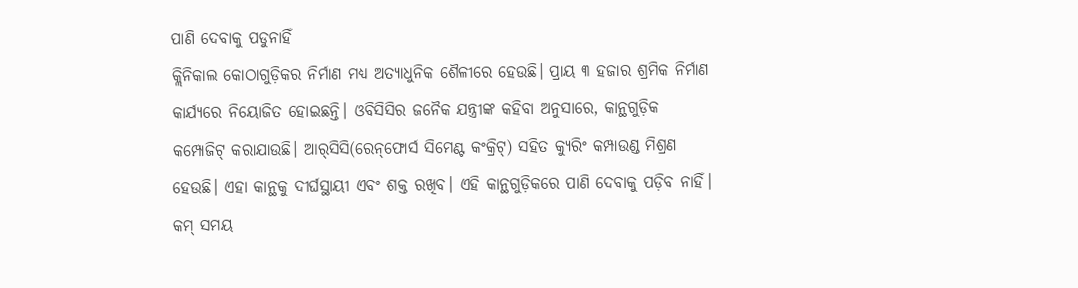ପାଣି ଦେବାକୁ ପଡୁନାହିଁ
କ୍ଲିନିକାଲ କୋଠାଗୁଡ଼ିକର ନିର୍ମାଣ ମଧ୍ୟ ଅତ୍ୟାଧୁନିକ ଶୈଳୀରେ ହେଉଛି। ପ୍ରାୟ ୩ ହଜାର ଶ୍ରମିକ ନିର୍ମାଣ କାର୍ଯ୍ୟରେ ନିୟୋଜିତ ହୋଇଛନ୍ତି। ଓବିସିସିର ଜନୈକ ଯନ୍ତ୍ରୀଙ୍କ କହିବା ଅନୁସାରେ, କାନ୍ଥଗୁଡ଼ିକ କମ୍ପୋଜିଟ୍‌‌ କରାଯାଉଛି। ଆର୍‌‌ସିସି(ରେନ୍‌‌ଫୋର୍ସ ସିମେଣ୍ଟ କଂକ୍ରିଟ୍‌‌) ସହିତ କ୍ୟୁରିଂ କମ୍ପାଉଣ୍ଡ ମିଶ୍ରଣ ହେଉଛି। ଏହା କାନ୍ଥକୁ ଦୀର୍ଘସ୍ଥାୟୀ ଏବଂ ଶକ୍ତ ରଖିବ। ଏହି କାନ୍ଥଗୁଡ଼ିକରେ ପାଣି ଦେବାକୁ ପଡ଼ିବ ନାହିଁ। କମ୍‌‌ ସମୟ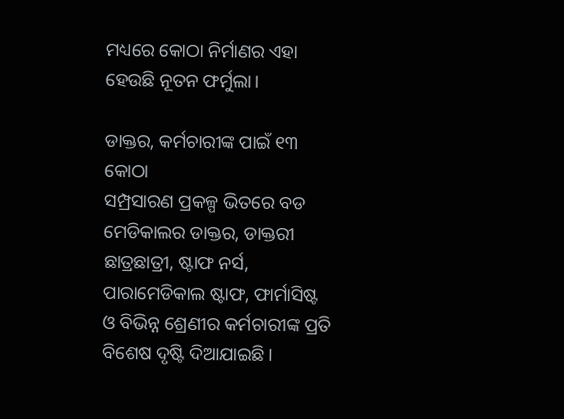ମଧ୍ୟରେ କୋଠା ନିର୍ମାଣର ଏହା ହେଉଛି ନୂତନ ଫର୍ମୁଲା।

ଡାକ୍ତର, କର୍ମଚାରୀଙ୍କ ପାଇଁ ୧୩ କୋଠା
ସମ୍ପ୍ରସାରଣ ପ୍ରକଳ୍ପ ଭିତରେ ବଡ ମେଡିକାଲର ଡାକ୍ତର, ଡାକ୍ତରୀ ଛାତ୍ରଛାତ୍ରୀ, ଷ୍ଟାଫ ନର୍ସ, ପାରାମେଡିକାଲ ଷ୍ଟାଫ, ଫାର୍ମାସିଷ୍ଟ ଓ ବିଭିନ୍ନ ଶ୍ରେଣୀର କର୍ମଚାରୀଙ୍କ ପ୍ରତି ବିଶେଷ ଦୃଷ୍ଟି ଦିଆଯାଇଛି।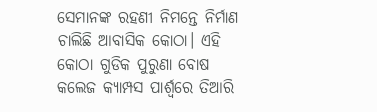ସେମାନଙ୍କ ରହଣୀ ନିମନ୍ତେ ନିର୍ମାଣ ଚାଲିଛି ଆବାସିକ କୋଠା। ଏହି କୋଠା ଗୁଡିକ ପୁରୁଣା ବୋଷ କଲେଜ କ୍ୟାମ୍ପସ ପାର୍ଶ୍ବରେ ତିଆରି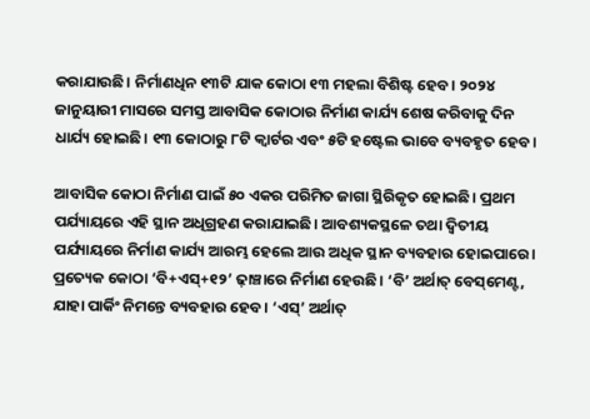କରାଯାଉଛି। ନିର୍ମାଣଧିନ ୧୩ଟି ଯାକ କୋଠା ୧୩ ମହଲା ବିଶିଷ୍ଟ ହେବ। ୨୦୨୪ ଜାନୁୟାରୀ ମାସରେ ସମସ୍ତ ଆବାସିକ କୋଠାର ନିର୍ମାଣ କାର୍ଯ୍ୟ ଶେଷ କରିବାକୁ ଦିନ ଧାର୍ଯ୍ୟ ହୋଇଛି। ୧୩ କୋଠାରୁ ୮ଟି କ୍ୱାର୍ଟର ଏବଂ ୫ଟି ହଷ୍ଟେଲ ଭାବେ ବ୍ୟବହୃତ ହେବ।

ଆବାସିକ କୋଠା ନିର୍ମାଣ ପାଇଁ ୫୦ ଏକର ପରିମିତ ଜାଗା ସ୍ଥିରିକୃତ ହୋଇଛି। ପ୍ରଥମ ପର୍ଯ୍ୟାୟରେ ଏହି ସ୍ଥାନ ଅଧିଗ୍ରହଣ କରାଯାଇଛି। ଆବଶ୍ୟକସ୍ଥଳେ ତଥା ଦ୍ୱିତୀୟ ପର୍ଯ୍ୟାୟରେ ନିର୍ମାଣ କାର୍ଯ୍ୟ ଆରମ୍ଭ ହେଲେ ଆଉ ଅଧିକ ସ୍ଥାନ ବ୍ୟବହାର ହୋଇପାରେ। ପ୍ରତ୍ୟେକ କୋଠା ‘ବି+ଏସ୍‌‌+୧୨’ ଢ଼ାଞ୍ଚାରେ ନିର୍ମାଣ ହେଉଛି। ‘ବି’ ଅର୍ଥାତ୍‌‌ ବେସ୍‌‌ମେଣ୍ଟ, ଯାହା ପାର୍କିଂ ନିମନ୍ତେ ବ୍ୟବହାର ହେବ। ‘ଏସ୍‌‌’ ଅର୍ଥାତ୍‌‌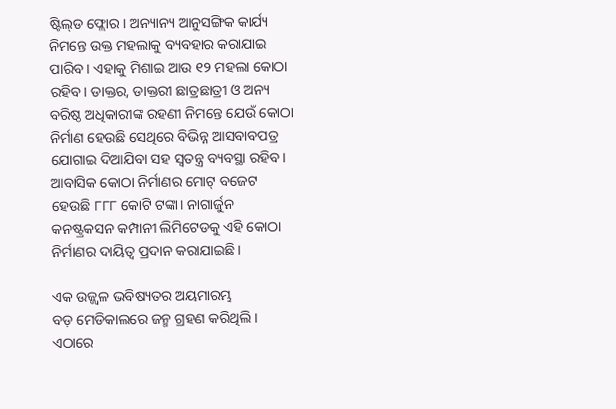ଷ୍ଟିଲ୍‌‌ଡ ଫ୍ଲୋର। ଅନ୍ୟାନ୍ୟ ଆନୁସଙ୍ଗିକ କାର୍ଯ୍ୟ ନିମନ୍ତେ ଉକ୍ତ ମହଲାକୁ ବ୍ୟବହାର କରାଯାଇ ପାରିବ। ଏହାକୁ ମିଶାଇ ଆଉ ୧୨ ମହଲା କୋଠା ରହିବ। ଡାକ୍ତର, ଡାକ୍ତରୀ ଛାତ୍ରଛାତ୍ରୀ ଓ ଅନ୍ୟ ବରିଷ୍ଠ ଅଧିକାରୀଙ୍କ ରହଣୀ ନିମନ୍ତେ ଯେଉଁ କୋଠା ନିର୍ମାଣ ହେଉଛି ସେଥିରେ ବିଭିନ୍ନ ଆସବାବପତ୍ର ଯୋଗାଇ ଦିଆଯିବା ସହ ସ୍ୱତନ୍ତ୍ର ବ୍ୟବସ୍ଥା ରହିବ। ଆବାସିକ କୋଠା ନିର୍ମାଣର ମୋଟ୍‌‌ ବଜେଟ ହେଉଛି ୮୮୮ କୋଟି ଟଙ୍କା। ନାଗାର୍ଜୁନ କନଷ୍ଟ୍ରକସନ କମ୍ପାନୀ ଲିମିଟେଡକୁ ଏହି କୋଠା ନିର୍ମାଣର ଦାୟିତ୍ୱ ପ୍ରଦାନ କରାଯାଇଛି।

ଏକ ଉଜ୍ଜ୍ୱଳ ଭବିଷ୍ୟତର ଅୟମାରମ୍ଭ
ବଡ଼ ମେଡିକାଲରେ ଜନ୍ମ ଗ୍ରହଣ କରିଥିଲି। ଏଠାରେ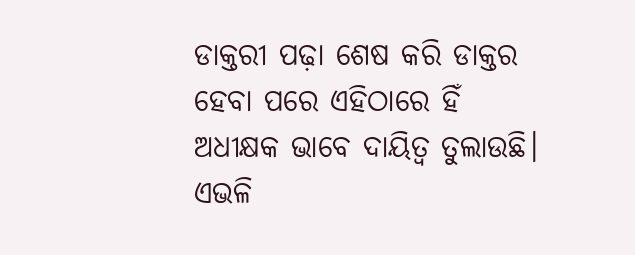ଡାକ୍ତରୀ ପଢ଼ା ଶେଷ କରି ଡାକ୍ତର ହେବା ପରେ ଏହିଠାରେ ହିଁ ଅଧୀକ୍ଷକ ଭାବେ ଦାୟିତ୍ୱ ତୁଲାଉଛି। ଏଭଳି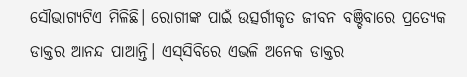ସୌଭାଗ୍ୟଟିଏ ମିଳିଛି। ରୋଗୀଙ୍କ ପାଇଁ ଉତ୍ସର୍ଗୀକୃତ ଜୀବନ ବଞ୍ଚିବାରେ ପ୍ରତ୍ୟେକ ଡାକ୍ତର ଆନନ୍ଦ ପାଆନ୍ତି। ଏସ୍‌‌ସିବିରେ ଏଭଳି ଅନେକ ଡାକ୍ତର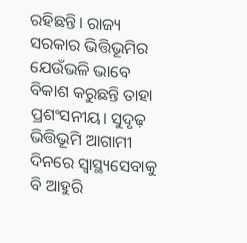ରହିଛନ୍ତି। ରାଜ୍ୟ ସରକାର ଭିତ୍ତିଭୂମିର ଯେଉଁଭଳି ଭାବେ ବିକାଶ କରୁଛନ୍ତି ତାହା ପ୍ରଶଂସନୀୟ। ସୁଦୃଢ଼ ଭିତ୍ତିଭୂମି ଆଗାମୀ ଦିନରେ ସ୍ୱାସ୍ଥ୍ୟସେବାକୁ ବି ଆହୁରି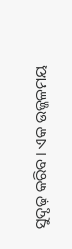ସୁଦୃଢ଼ କରିବ। ଏକ ଉଜ୍ଜଳମୟ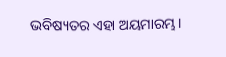ଭବିଷ୍ୟତର ଏହା ଅୟମାରମ୍ଭ।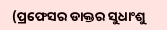(ପ୍ରଫେସର ଡାକ୍ତର ସୁଧାଂଶୁ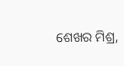ଶେଖର ମିଶ୍ର,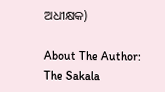ଅଧୀକ୍ଷକ)

About The Author: The Sakala